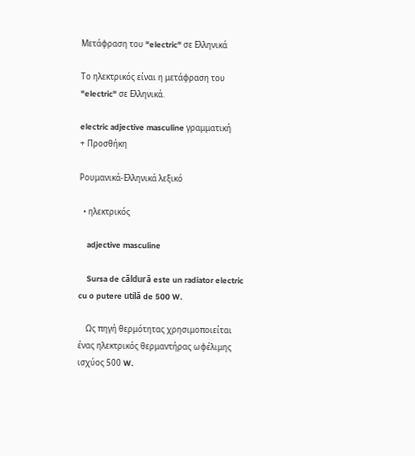Μετάφραση του "electric" σε Ελληνικά

Το ηλεκτρικός είναι η μετάφραση του "electric" σε Ελληνικά.

electric adjective masculine γραμματική
+ Προσθήκη

Ρουμανικά-Ελληνικά λεξικό

  • ηλεκτρικός

    adjective masculine

    Sursa de căldură este un radiator electric cu o putere utilă de 500 W.

    Ως πηγή θερμότητας χρησιμοποιείται ένας ηλεκτρικός θερμαντήρας ωφέλιμης ισχύος 500 W.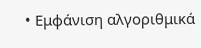• Εμφάνιση αλγοριθμικά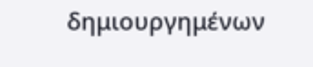δημιουργημένων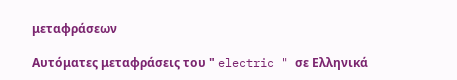μεταφράσεων

Αυτόματες μεταφράσεις του " electric " σε Ελληνικά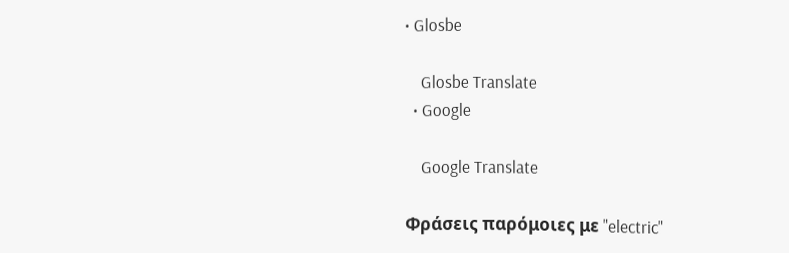• Glosbe

    Glosbe Translate
  • Google

    Google Translate

Φράσεις παρόμοιες με "electric"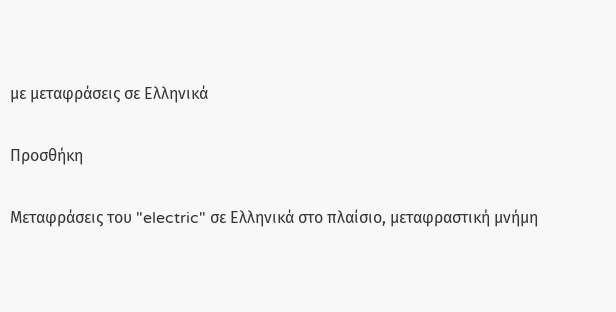με μεταφράσεις σε Ελληνικά

Προσθήκη

Μεταφράσεις του "electric" σε Ελληνικά στο πλαίσιο, μεταφραστική μνήμη